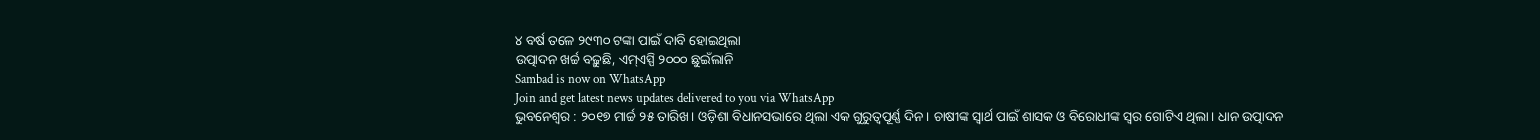୪ ବର୍ଷ ତଳେ ୨୯୩୦ ଟଙ୍କା ପାଇଁ ଦାବି ହୋଇଥିଲା
ଉତ୍ପାଦନ ଖର୍ଚ୍ଚ ବଢ଼ୁଛି, ଏମ୍ଏସ୍ପି ୨୦୦୦ ଛୁଇଁଲାନି
Sambad is now on WhatsApp
Join and get latest news updates delivered to you via WhatsApp
ଭୁବନେଶ୍ବର : ୨୦୧୭ ମାର୍ଚ୍ଚ ୨୫ ତାରିଖ। ଓଡ଼ିଶା ବିଧାନସଭାରେ ଥିଲା ଏକ ଗୁରୁତ୍ବପୂର୍ଣ୍ଣ ଦିନ। ଚାଷୀଙ୍କ ସ୍ବାର୍ଥ ପାଇଁ ଶାସକ ଓ ବିରୋଧୀଙ୍କ ସ୍ବର ଗୋଟିଏ ଥିଲା। ଧାନ ଉତ୍ପାଦନ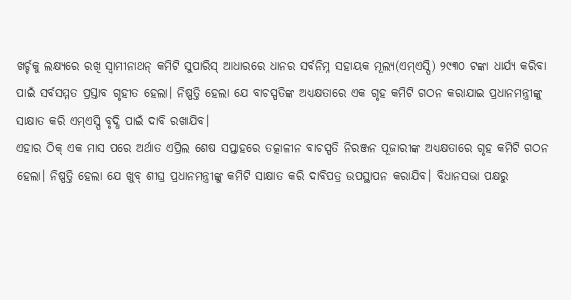ଖର୍ଚ୍ଚକୁ ଲକ୍ଷ୍ୟରେ ରଖି ସ୍ବାମୀନାଥନ୍ କମିଟି ସୁପାରିସ୍ ଆଧାରରେ ଧାନର ସର୍ବନିମ୍ନ ସହାୟକ ମୂଲ୍ୟ(ଏମ୍ଏସ୍ପି) ୨୯୩୦ ଟଙ୍କା ଧାର୍ଯ୍ୟ କରିବା ପାଇଁ ସର୍ବସମ୍ମତ ପ୍ରସ୍ତାବ ଗୃହୀତ ହେଲା। ନିଷ୍ପତ୍ତି ହେଲା ଯେ ବାଚସ୍ପତିଙ୍କ ଅଧ୍ୟକ୍ଷତାରେ ଏକ ଗୃହ କମିଟି ଗଠନ କରାଯାଇ ପ୍ରଧାନମନ୍ତ୍ରୀଙ୍କୁ ସାକ୍ଷାତ କରି ଏମ୍ଏସ୍ପି ବୃଦ୍ଧି ପାଇଁ ଦାବି ରଖାଯିବ।
ଏହାର ଠିକ୍ ଏକ ମାସ ପରେ ଅର୍ଥାତ ଏପ୍ରିଲ ଶେଷ ସପ୍ତାହରେ ତତ୍କାଳୀନ ବାଚସ୍ପତି ନିରଞ୍ଜନ ପୂଜାରୀଙ୍କ ଅଧ୍ୟକ୍ଷତାରେ ଗୃହ କମିଟି ଗଠନ ହେଲା। ନିଷ୍ପତ୍ତି ହେଲା ଯେ ଖୁବ୍ ଶୀଘ୍ର ପ୍ରଧାନମନ୍ତ୍ରୀଙ୍କୁ କମିଟି ସାକ୍ଷାତ କରି ଦାବିପତ୍ର ଉପସ୍ଥାପନ କରାଯିବ। ବିଧାନସଭା ପକ୍ଷରୁ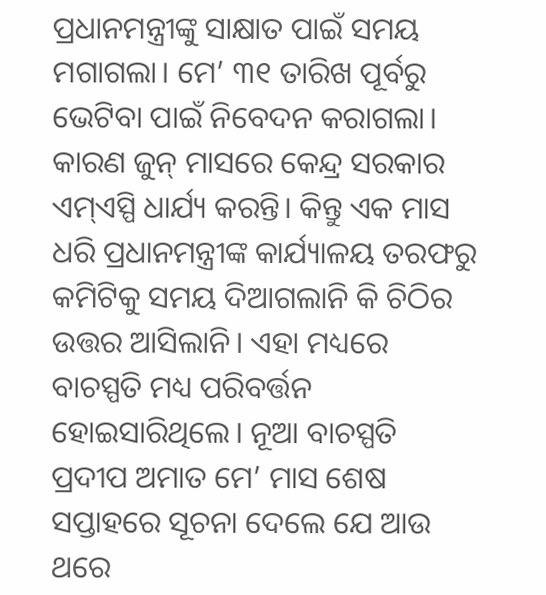ପ୍ରଧାନମନ୍ତ୍ରୀଙ୍କୁ ସାକ୍ଷାତ ପାଇଁ ସମୟ ମଗାଗଲା। ମେ’ ୩୧ ତାରିଖ ପୂର୍ବରୁ ଭେଟିବା ପାଇଁ ନିବେଦନ କରାଗଲା। କାରଣ ଜୁନ୍ ମାସରେ କେନ୍ଦ୍ର ସରକାର ଏମ୍ଏସ୍ପି ଧାର୍ଯ୍ୟ କରନ୍ତି। କିନ୍ତୁ ଏକ ମାସ ଧରି ପ୍ରଧାନମନ୍ତ୍ରୀଙ୍କ କାର୍ଯ୍ୟାଳୟ ତରଫରୁ କମିଟିକୁ ସମୟ ଦିଆଗଲାନି କି ଚିଠିର ଉତ୍ତର ଆସିଲାନି। ଏହା ମଧ୍ୟରେ ବାଚସ୍ପତି ମଧ୍ୟ ପରିବର୍ତ୍ତନ ହୋଇସାରିଥିଲେ। ନୂଆ ବାଚସ୍ପତି ପ୍ରଦୀପ ଅମାତ ମେ’ ମାସ ଶେଷ ସପ୍ତାହରେ ସୂଚନା ଦେଲେ ଯେ ଆଉ ଥରେ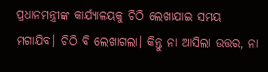ପ୍ରଧାନମନ୍ତ୍ରୀଙ୍କ କାର୍ଯ୍ୟାଳୟକୁ ଚିଠି ଲେଖାଯାଇ ସମୟ ମଗାଯିବ। ଚିଠି ବି ଲେଖାଗଲା। କିନ୍ତୁ ନା ଆସିଲା ଉତ୍ତର, ନା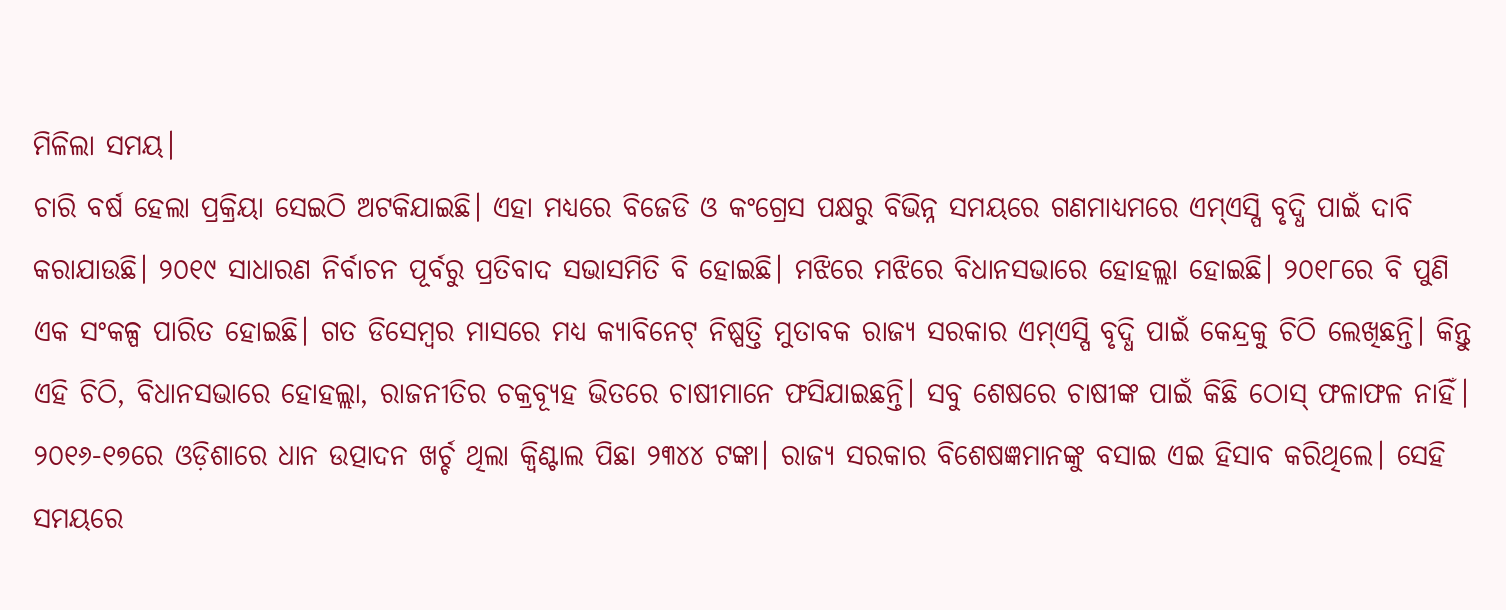ମିଳିଲା ସମୟ।
ଚାରି ବର୍ଷ ହେଲା ପ୍ରକ୍ରିୟା ସେଇଠି ଅଟକିଯାଇଛି। ଏହା ମଧ୍ୟରେ ବିଜେଡି ଓ କଂଗ୍ରେସ ପକ୍ଷରୁ ବିଭିନ୍ନ ସମୟରେ ଗଣମାଧ୍ୟମରେ ଏମ୍ଏସ୍ପି ବୃଦ୍ଧି ପାଇଁ ଦାବି କରାଯାଉଛି। ୨୦୧୯ ସାଧାରଣ ନିର୍ବାଚନ ପୂର୍ବରୁ ପ୍ରତିବାଦ ସଭାସମିତି ବି ହୋଇଛି। ମଝିରେ ମଝିରେ ବିଧାନସଭାରେ ହୋହଲ୍ଲା ହୋଇଛି। ୨୦୧୮ରେ ବି ପୁଣି ଏକ ସଂକଳ୍ପ ପାରିତ ହୋଇଛି। ଗତ ଡିସେମ୍ବର ମାସରେ ମଧ୍ୟ କ୍ୟାବିନେଟ୍ ନିଷ୍ପତ୍ତି ମୁତାବକ ରାଜ୍ୟ ସରକାର ଏମ୍ଏସ୍ପି ବୃଦ୍ଧି ପାଇଁ କେନ୍ଦ୍ରକୁ ଚିଠି ଲେଖିଛନ୍ତି। କିନ୍ତୁ ଏହି ଚିଠି, ବିଧାନସଭାରେ ହୋହଲ୍ଲା, ରାଜନୀତିର ଚକ୍ରବ୍ୟୂହ ଭିତରେ ଚାଷୀମାନେ ଫସିଯାଇଛନ୍ତି। ସବୁ ଶେଷରେ ଚାଷୀଙ୍କ ପାଇଁ କିଛି ଠୋସ୍ ଫଳାଫଳ ନାହିଁ।
୨୦୧୬-୧୭ରେ ଓଡ଼ିଶାରେ ଧାନ ଉତ୍ପାଦନ ଖର୍ଚ୍ଚ ଥିଲା କ୍ବିଣ୍ଟାଲ ପିଛା ୨୩୪୪ ଟଙ୍କା। ରାଜ୍ୟ ସରକାର ବିଶେଷଜ୍ଞମାନଙ୍କୁ ବସାଇ ଏଇ ହିସାବ କରିଥିଲେ। ସେହି ସମୟରେ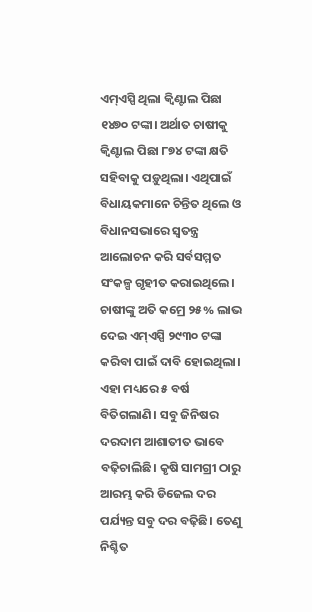ଏମ୍ଏସ୍ପି ଥିଲା କ୍ବିଣ୍ଟାଲ ପିଛା ୧୪୭୦ ଟଙ୍କା। ଅର୍ଥାତ ଚାଷୀକୁ କ୍ବିଣ୍ଟାଲ ପିଛା ୮୭୪ ଟଙ୍କା କ୍ଷତି ସହିବାକୁ ପଡ଼ୁଥିଲା। ଏଥିପାଇଁ ବିଧାୟକମାନେ ଚିନ୍ତିତ ଥିଲେ ଓ ବିଧାନସଭାରେ ସ୍ବତନ୍ତ୍ର ଆଲୋଚନ କରି ସର୍ବସମ୍ମତ ସଂକଳ୍ପ ଗୃହୀତ କରାଇଥିଲେ। ଚାଷୀଙ୍କୁ ଅତି କମ୍ରେ ୨୫% ଲାଭ ଦେଇ ଏମ୍ଏସ୍ପି ୨୯୩୦ ଟଙ୍କା କରିବା ପାଇଁ ଦାବି ହୋଇଥିଲା।
ଏହା ମଧ୍ୟରେ ୫ ବର୍ଷ ବିତିଗଲାଣି। ସବୁ ଜିନିଷର ଦରଦାମ ଆଶାତୀତ ଭାବେ ବଢ଼ିଚାଲିଛି। କୃଷି ସାମଗ୍ରୀ ଠାରୁ ଆରମ୍ଭ କରି ଡିଜେଲ ଦର ପର୍ଯ୍ୟନ୍ତ ସବୁ ଦର ବଢ଼ିଛି। ତେଣୁ ନିଶ୍ଚିତ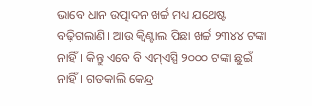ଭାବେ ଧାନ ଉତ୍ପାଦନ ଖର୍ଚ୍ଚ ମଧ୍ୟ ଯଥେଷ୍ଟ ବଢ଼ିଗଲାଣି। ଆଉ କ୍ବିଣ୍ଟାଲ ପିଛା ଖର୍ଚ୍ଚ ୨୩୪୪ ଟଙ୍କା ନାହିଁ। କିନ୍ତୁ ଏବେ ବି ଏମ୍ଏସ୍ପି ୨୦୦୦ ଟଙ୍କା ଛୁଇଁ ନାହିଁ। ଗତକାଲି କେନ୍ଦ୍ର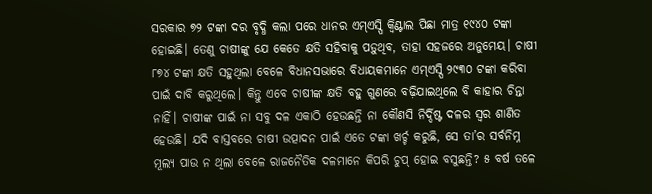ସରକାର ୭୨ ଟଙ୍କା ଦର ବୃଦ୍ଧି କଲା ପରେ ଧାନର ଏମ୍ଏସ୍ପି କ୍ବିଣ୍ଟାଲ ପିଛା ମାତ୍ର ୧୯୪୦ ଟଙ୍କା ହୋଇଛି। ତେଣୁ ଚାଷୀଙ୍କୁ ଯେ କେତେ କ୍ଷତି ସହିବାକୁ ପଡ଼ୁଥିବ, ତାହା ସହଜରେ ଅନୁମେୟ। ଚାଷୀ ୮୭୪ ଟଙ୍କା କ୍ଷତି ସହୁଥିଲା ବେଳେ ବିଧାନସଭାରେ ବିଧାୟକମାନେ ଏମ୍ଏସ୍ପି ୨୯୩୦ ଟଙ୍କା କରିବା ପାଇଁ ଦାବି କରୁଥିଲେ। କିନ୍ତୁ ଏବେ ଚାଷୀଙ୍କ କ୍ଷତି ବହୁ ଗୁଣରେ ବଢ଼ିଯାଇଥିଲେ ବି କାହାର ଚିନ୍ତା ନାହିଁ। ଚାଷୀଙ୍କ ପାଇଁ ନା ସବୁ ଦଳ ଏକାଠି ହେଉଛନ୍ତି ନା କୌଣସି ନିର୍ଦ୍ଦିଷ୍ଟ ଦଳର ସ୍ବର ଶାଣିତ ହେଉଛି। ଯଦି ବାସ୍ତବରେ ଚାଷୀ ଉତ୍ପାଦନ ପାଇଁ ଏତେ ଟଙ୍କା ଖର୍ଚ୍ଚ କରୁଛି, ସେ ତା’ର ସର୍ବନିମ୍ନ ମୂଲ୍ୟ ପାଉ ନ ଥିଲା ବେଳେ ରାଜନୈତିକ ଦଳମାନେ କିପରି ଚୁପ୍ ହୋଇ ବସୁଛନ୍ତି? ୫ ବର୍ଷ ତଳେ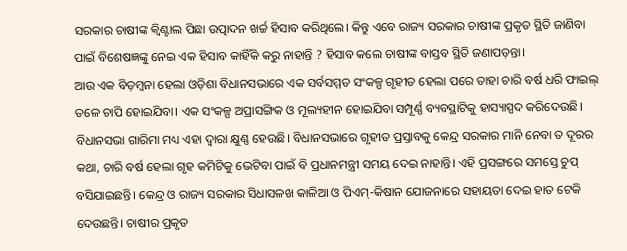ସରକାର ଚାଷୀଙ୍କ କ୍ବିଣ୍ଟାଲ ପିଛା ଉତ୍ପାଦନ ଖର୍ଚ୍ଚ ହିସାବ କରିଥିଲେ। କିନ୍ତୁ ଏବେ ରାଜ୍ୟ ସରକାର ଚାଷୀଙ୍କ ପ୍ରକୃତ ସ୍ଥିତି ଜାଣିବା ପାଇଁ ବିଶେଷଜ୍ଞଙ୍କୁ ନେଇ ଏକ ହିସାବ କାହିଁକି କରୁ ନାହାନ୍ତି ? ହିସାବ କଲେ ଚାଷୀଙ୍କ ବାସ୍ତବ ସ୍ଥିତି ଜଣାପଡ଼ନ୍ତା।
ଆଉ ଏକ ବିଡ଼ମ୍ବନା ହେଲା ଓଡ଼ିଶା ବିଧାନସଭାରେ ଏକ ସର୍ବସମ୍ମତ ସଂକଳ୍ପ ଗୃହୀତ ହେଲା ପରେ ତାହା ଚାରି ବର୍ଷ ଧରି ଫାଇଲ୍ ତଳେ ଚାପି ହୋଇଯିବା। ଏକ ସଂକଳ୍ପ ଅପ୍ରାସଙ୍ଗିକ ଓ ମୂଲ୍ୟହୀନ ହୋଇଯିବା ସମ୍ପୂର୍ଣ୍ଣ ବ୍ୟବସ୍ଥାଟିକୁ ହାସ୍ୟାସ୍ପଦ କରିଦେଉଛି। ବିଧାନସଭା ଗାରିମା ମଧ୍ୟ ଏହା ଦ୍ବାରା କ୍ଷୁଣ୍ଣ ହେଉଛି। ବିଧାନସଭାରେ ଗୃହୀତ ପ୍ରସ୍ତାବକୁ କେନ୍ଦ୍ର ସରକାର ମାନି ନେବା ତ ଦୂରର କଥା, ଚାରି ବର୍ଷ ହେଲା ଗୃହ କମିଟିକୁ ଭେଟିବା ପାଇଁ ବି ପ୍ରଧାନମନ୍ତ୍ରୀ ସମୟ ଦେଇ ନାହାନ୍ତି। ଏହି ପ୍ରସଙ୍ଗରେ ସମସ୍ତେ ଚୁପ୍ ବସିଯାଇଛନ୍ତି। କେନ୍ଦ୍ର ଓ ରାଜ୍ୟ ସରକାର ସିଧାସଳଖ କାଳିଆ ଓ ପିଏମ୍-କିଷାନ ଯୋଜନାରେ ସହାୟତା ଦେଇ ହାତ ଟେକି ଦେଉଛନ୍ତି। ଚାଷୀର ପ୍ରକୃତ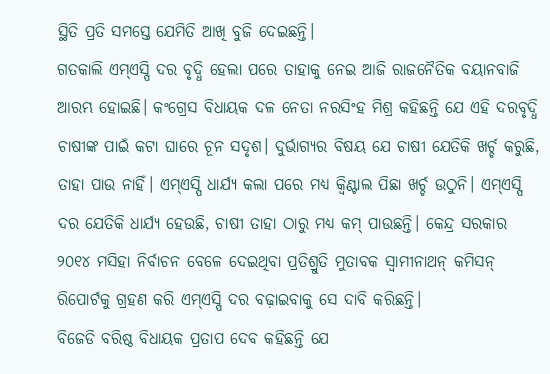ସ୍ଥିତି ପ୍ରତି ସମସ୍ତେ ଯେମିତି ଆଖି ବୁଜି ଦେଇଛନ୍ତି।
ଗତକାଲି ଏମ୍ଏସ୍ପି ଦର ବୃଦ୍ଧି ହେଲା ପରେ ତାହାକୁ ନେଇ ଆଜି ରାଜନୈତିକ ବୟାନବାଜି ଆରମ୍ଭ ହୋଇଛି। କଂଗ୍ରେସ ବିଧାୟକ ଦଳ ନେତା ନରସିଂହ ମିଶ୍ର କହିଛନ୍ତି ଯେ ଏହି ଦରବୃଦ୍ଧି ଚାଷୀଙ୍କ ପାଇଁ କଟା ଘାରେ ଚୂନ ସଦୃଶ। ଦୁର୍ଭାଗ୍ୟର ବିଷୟ ଯେ ଚାଷୀ ଯେତିକି ଖର୍ଚ୍ଚ କରୁଛି, ତାହା ପାଉ ନାହିଁ। ଏମ୍ଏସ୍ପି ଧାର୍ଯ୍ୟ କଲା ପରେ ମଧ୍ୟ କ୍ବିଣ୍ଟାଲ ପିଛା ଖର୍ଚ୍ଚ ଉଠୁନି। ଏମ୍ଏସ୍ପି ଦର ଯେତିକି ଧାର୍ଯ୍ୟ ହେଉଛି, ଚାଷୀ ତାହା ଠାରୁ ମଧ୍ୟ କମ୍ ପାଉଛନ୍ତି। କେନ୍ଦ୍ର ସରକାର ୨୦୧୪ ମସିହା ନିର୍ବାଚନ ବେଳେ ଦେଇଥିବା ପ୍ରତିଶ୍ରୁତି ମୁତାବକ ସ୍ବାମୀନାଥନ୍ କମିସନ୍ ରିପୋର୍ଟକୁ ଗ୍ରହଣ କରି ଏମ୍ଏସ୍ପି ଦର ବଢ଼ାଇବାକୁ ସେ ଦାବି କରିଛନ୍ତି।
ବିଜେଡି ବରିଷ୍ଠ ବିଧାୟକ ପ୍ରତାପ ଦେବ କହିଛନ୍ତି ଯେ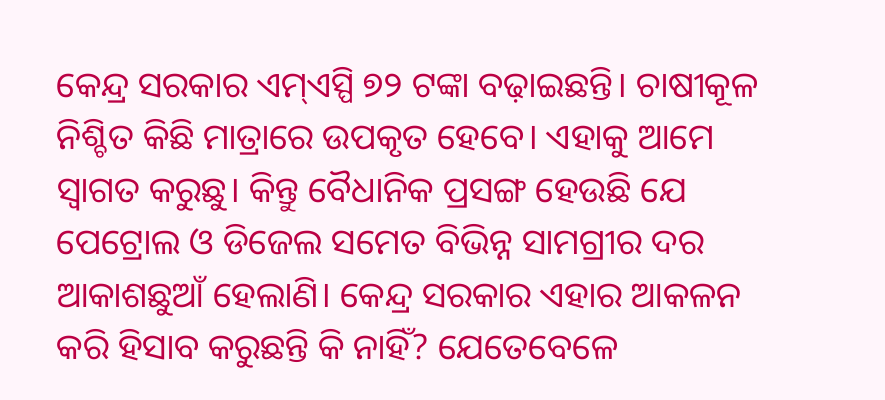କେନ୍ଦ୍ର ସରକାର ଏମ୍ଏସ୍ପି ୭୨ ଟଙ୍କା ବଢ଼ାଇଛନ୍ତି। ଚାଷୀକୂଳ ନିଶ୍ଚିତ କିଛି ମାତ୍ରାରେ ଉପକୃତ ହେବେ। ଏହାକୁ ଆମେ ସ୍ବାଗତ କରୁଛୁ। କିନ୍ତୁ ବୈଧାନିକ ପ୍ରସଙ୍ଗ ହେଉଛି ଯେ ପେଟ୍ରୋଲ ଓ ଡିଜେଲ ସମେତ ବିଭିନ୍ନ ସାମଗ୍ରୀର ଦର ଆକାଶଛୁଆଁ ହେଲାଣି। କେନ୍ଦ୍ର ସରକାର ଏହାର ଆକଳନ କରି ହିସାବ କରୁଛନ୍ତି କି ନାହିଁ? ଯେତେବେଳେ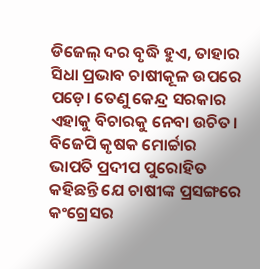ଡିଜେଲ୍ ଦର ବୃଦ୍ଧି ହୁଏ, ତାହାର ସିଧା ପ୍ରଭାବ ଚାଷୀକୂଳ ଉପରେ ପଡ଼େ। ତେଣୁ କେନ୍ଦ୍ର ସରକାର ଏହାକୁ ବିଚାରକୁ ନେବା ଉଚିତ।
ବିଜେପି କୃଷକ ମୋର୍ଚ୍ଚାର ଭାପତି ପ୍ରଦୀପ ପୁରୋହିତ କହିଛନ୍ତି ଯେ ଚାଷୀଙ୍କ ପ୍ରସଙ୍ଗରେ କଂଗ୍ରେସର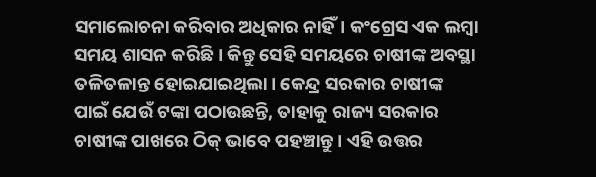ସମାଲୋଚନା କରିବାର ଅଧିକାର ନାହିଁ। କଂଗ୍ରେସ ଏକ ଲମ୍ବା ସମୟ ଶାସନ କରିଛି। କିନ୍ତୁ ସେହି ସମୟରେ ଚାଷୀଙ୍କ ଅବସ୍ଥା ତଳିତଳାନ୍ତ ହୋଇଯାଇଥିଲା। କେନ୍ଦ୍ର ସରକାର ଚାଷୀଙ୍କ ପାଇଁ ଯେଉଁ ଟଙ୍କା ପଠାଉଛନ୍ତି, ତାହାକୁ ରାଜ୍ୟ ସରକାର ଚାଷୀଙ୍କ ପାଖରେ ଠିକ୍ ଭାବେ ପହଞ୍ଚାନ୍ତୁ। ଏହି ଉତ୍ତର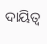ଦାୟିତ୍ବ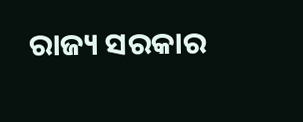ରାଜ୍ୟ ସରକାର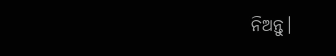ନିଅନ୍ତୁ।